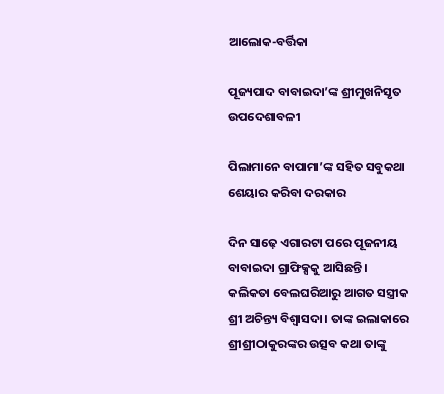ଆଲୋକ-ବର୍ତ୍ତିକା

ପୂଜ୍ୟପାଦ ବାବାଇଦା’ଙ୍କ ଶ୍ରୀମୁଖନିସୃତ ଉପଦେଶାବଳୀ

ପିଲାମାନେ ବାପାମା’ଙ୍କ ସହିତ ସବୁକଥା ଶେୟାର କରିବା ଦରକାର

ଦିନ ସାଢ଼େ ଏଗାରଟା ପରେ ପୂଜନୀୟ ବାବାଇଦା ଗ୍ରାଫିକ୍ସକୁ ଆସିଛନ୍ତି । କଲିକତା ବେଲଘରିଆରୁ ଆଗତ ସସ୍ତ୍ରୀକ ଶ୍ରୀ ଅଚିନ୍ତ୍ୟ ବିଶ୍ୱାସଦା। ତାଙ୍କ ଇଲାକାରେ ଶ୍ରୀଶ୍ରୀଠାକୁରଙ୍କର ଉତ୍ସବ କଥା ତାଙ୍କୁ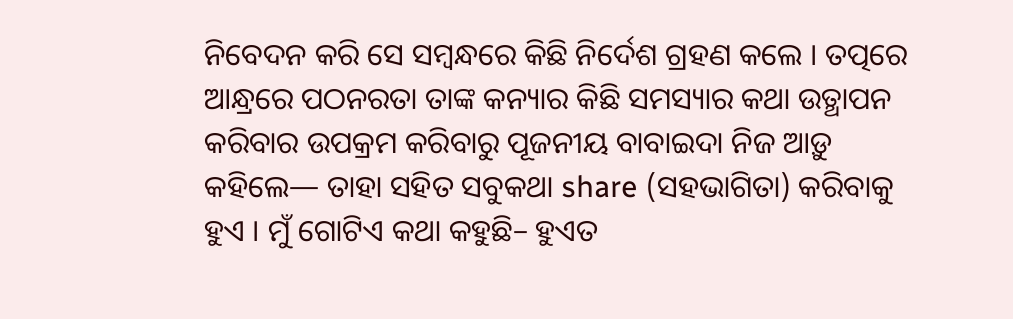ନିବେଦନ କରି ସେ ସମ୍ବନ୍ଧରେ କିଛି ନିର୍ଦେଶ ଗ୍ରହଣ କଲେ । ତତ୍ପରେ ଆନ୍ଧ୍ରରେ ପଠନରତା ତାଙ୍କ କନ୍ୟାର କିଛି ସମସ୍ୟାର କଥା ଉତ୍ଥାପନ କରିବାର ଉପକ୍ରମ କରିବାରୁ ପୂଜନୀୟ ବାବାଇଦା ନିଜ ଆଡ଼ୁ କହିଲେ— ତାହା ସହିତ ସବୁକଥା share (ସହଭାଗିତା) କରିବାକୁ ହୁଏ । ମୁଁ ଗୋଟିଏ କଥା କହୁଛି– ହୁଏତ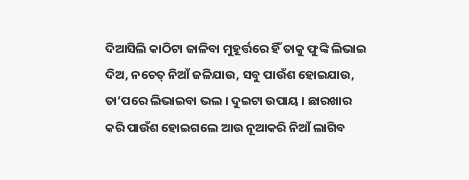ଦିଆସିଲି କାଠିଟା ଜାଳିବା ମୁହୂର୍ତ୍ତରେ ହିଁ ତାକୁ ଫୁଙ୍କି ଲିଭାଇ ଦିଅ, ନଚେତ୍‌ ନିଆଁ ଜଳିଯାଉ, ସବୁ ପାଉଁଶ ହୋଇଯାଉ, ତା’ପରେ ଲିଭାଇବା ଭଲ । ଦୁଇଟା ଉପାୟ । ଛାରଖାର କରି ପାଉଁଶ ହୋଇଗଲେ ଆଉ ନୂଆକରି ନିଆଁ ଲାଗିବ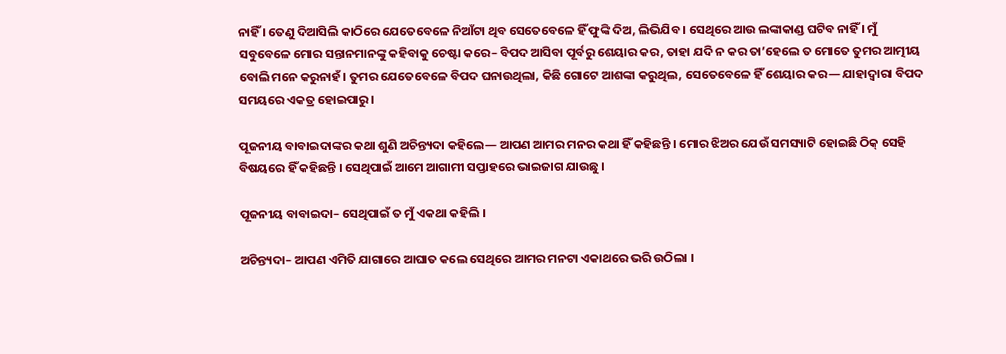ନାହିଁ । ତେଣୁ ଦିଆସିଲି କାଠିରେ ଯେତେବେଳେ ନିଆଁଟା ଥିବ ସେତେବେଳେ ହିଁ ଫୁଙ୍କି ଦିଅ, ଲିଭିଯିବ । ସେଥିରେ ଆଉ ଲଙ୍କାକାଣ୍ଡ ଘଟିବ ନାହିଁ । ମୁଁ ସବୁବେଳେ ମୋର ସନ୍ତାନମାନଙ୍କୁ କହିବାକୁ ଚେଷ୍ଟା କରେ– ବିପଦ ଆସିବା ପୂର୍ବରୁ ଶେୟାର କର, ତାହା ଯଦି ନ କର ତା’ହେଲେ ତ ମୋତେ ତୁମର ଆତ୍ମୀୟ ବୋଲି ମନେ କରୁନାହଁ। ତୁମର ଯେତେବେଳେ ବିପଦ ଘନାଉଥିଲା, କିଛି ଗୋଟେ ଆଶଙ୍କା କରୁଥିଲ, ସେତେବେଳେ ହିଁ ଶେୟାର କର— ଯାହାଦ୍ୱାରା ବିପଦ ସମୟରେ ଏକତ୍ର ହୋଇପାରୁ ।

ପୂଜନୀୟ ବାବାଇଦାଙ୍କର କଥା ଶୁଣି ଅଚିନ୍ତ୍ୟଦା କହିଲେ— ଆପଣ ଆମର ମନର କଥା ହିଁ କହିଛନ୍ତି । ମୋର ଝିଅର ଯେଉଁ ସମସ୍ୟାଟି ହୋଇଛି ଠିକ୍‌ ସେହି ବିଷୟରେ ହିଁ କହିଛନ୍ତି । ସେଥିପାଇଁ ଆମେ ଆଗାମୀ ସପ୍ତାହରେ ଭାଇଜାଗ ଯାଉଛୁ ।

ପୂଜନୀୟ ବାବାଇଦା– ସେଥିପାଇଁ ତ ମୁଁ ଏକଥା କହିଲି ।

ଅଚିନ୍ତ୍ୟଦା– ଆପଣ ଏମିତି ଯାଗାରେ ଆଘାତ କଲେ ସେଥିରେ ଆମର ମନଟା ଏକାଥରେ ଭରି ଉଠିଲା ।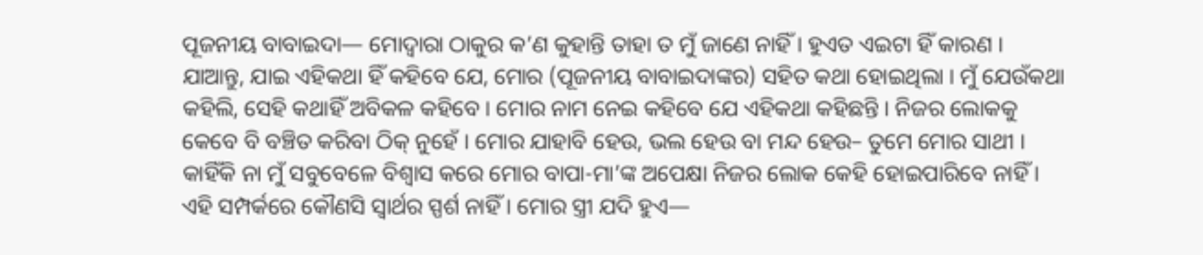ପୂଜନୀୟ ବାବାଇଦା— ମୋଦ୍ୱାରା ଠାକୁର କ’ଣ କୁହାନ୍ତି ତାହା ତ ମୁଁ ଜାଣେ ନାହିଁ । ହୁଏତ ଏଇଟା ହିଁ କାରଣ । ଯାଆନ୍ତୁ, ଯାଇ ଏହିକଥା ହିଁ କହିବେ ଯେ, ମୋର (ପୂଜନୀୟ ବାବାଇଦାଙ୍କର) ସହିତ କଥା ହୋଇଥିଲା । ମୁଁ ଯେଉଁକଥା କହିଲି, ସେହି କଥାହିଁ ଅବିକଳ କହିବେ । ମୋର ନାମ ନେଇ କହିବେ ଯେ ଏହିକଥା କହିଛନ୍ତି । ନିଜର ଲୋକକୁ କେବେ ବି ବଞ୍ଚିତ କରିବା ଠିକ୍‌ ନୁହେଁ । ମୋର ଯାହାବି ହେଉ, ଭଲ ହେଉ ବା ମନ୍ଦ ହେଉ– ତୁମେ ମୋର ସାଥୀ । କାହିଁକି ନା ମୁଁ ସବୁବେଳେ ବିଶ୍ୱାସ କରେ ମୋର ବାପା-ମା’ଙ୍କ ଅପେକ୍ଷା ନିଜର ଲୋକ କେହି ହୋଇପାରିବେ ନାହିଁ । ଏହି ସମ୍ପର୍କରେ କୌଣସି ସ୍ୱାର୍ଥର ସ୍ପର୍ଶ ନାହିଁ । ମୋର ସ୍ତ୍ରୀ ଯଦି ହୁଏ—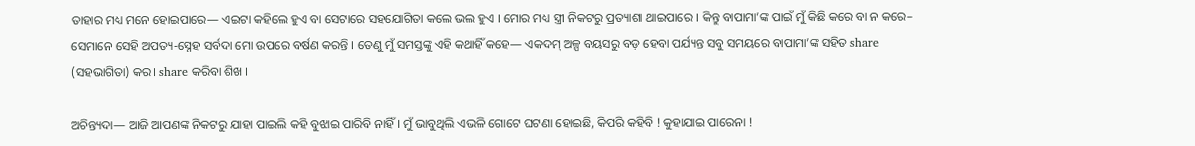ତାହାର ମଧ୍ୟ ମନେ ହୋଇପାରେ— ଏଇଟା କହିଲେ ହୁଏ ବା ସେଟାରେ ସହଯୋଗିତା କଲେ ଭଲ ହୁଏ । ମୋର ମଧ୍ୟ ସ୍ତ୍ରୀ ନିକଟରୁ ପ୍ରତ୍ୟାଶା ଥାଇପାରେ । କିନ୍ତୁ ବାପାମା’ଙ୍କ ପାଇଁ ମୁଁ କିଛି କରେ ବା ନ କରେ– ସେମାନେ ସେହି ଅପତ୍ୟ-ସ୍ନେହ ସର୍ବଦା ମୋ ଉପରେ ବର୍ଷଣ କରନ୍ତି । ତେଣୁ ମୁଁ ସମସ୍ତଙ୍କୁ ଏହି କଥାହିଁ କହେ— ଏକଦମ୍‌ ଅଳ୍ପ ବୟସରୁ ବଡ଼ ହେବା ପର୍ଯ୍ୟନ୍ତ ସବୁ ସମୟରେ ବାପାମା’ଙ୍କ ସହିତ share (ସହଭାଗିତା) କର। share କରିବା ଶିଖ ।

ଅଚିନ୍ତ୍ୟଦା— ଆଜି ଆପଣଙ୍କ ନିକଟରୁ ଯାହା ପାଇଲି କହି ବୁଝାଇ ପାରିବି ନାହିଁ । ମୁଁ ଭାବୁଥିଲି ଏଭଳି ଗୋଟେ ଘଟଣା ହୋଇଛି, କିପରି କହିବି ! କୁହାଯାଇ ପାରେନା !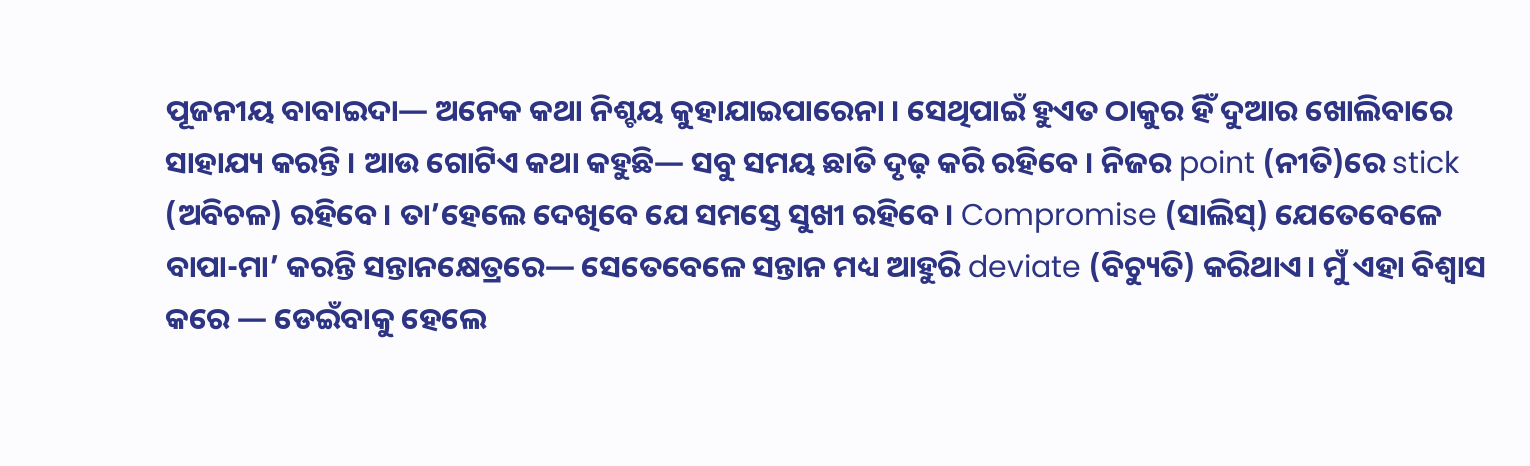ପୂଜନୀୟ ବାବାଇଦା— ଅନେକ କଥା ନିଶ୍ଚୟ କୁହାଯାଇପାରେନା । ସେଥିପାଇଁ ହୁଏତ ଠାକୁର ହିଁ ଦୁଆର ଖୋଲିବାରେ ସାହାଯ୍ୟ କରନ୍ତି । ଆଉ ଗୋଟିଏ କଥା କହୁଛି— ସବୁ ସମୟ ଛାତି ଦୃଢ଼ କରି ରହିବେ । ନିଜର point (ନୀତି)ରେ stick  (ଅବିଚଳ) ରହିବେ। ତା’ହେଲେ ଦେଖିବେ ଯେ ସମସ୍ତେ ସୁଖୀ ରହିବେ। Compromise (ସାଲିସ୍‌) ଯେତେବେଳେ ବାପା-ମା’ କରନ୍ତି ସନ୍ତାନକ୍ଷେତ୍ରରେ— ସେତେବେଳେ ସନ୍ତାନ ମଧ୍ୟ ଆହୁରି deviate (ବିଚ୍ୟୁତି) କରିଥାଏ। ମୁଁ ଏହା ବିଶ୍ୱାସ କରେ — ଡେଇଁବାକୁ ହେଲେ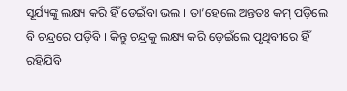ସୂର୍ଯ୍ୟଙ୍କୁ ଲକ୍ଷ୍ୟ କରି ହିଁ ଡେଇଁବା ଭଲ । ତା’ହେଲେ ଅନ୍ତତଃ କମ୍‌ ପଡ଼ିଲେ ବି ଚନ୍ଦ୍ରରେ ପଡ଼ିବି । କିନ୍ତୁ ଚନ୍ଦ୍ରକୁ ଲକ୍ଷ୍ୟ କରି ଡ଼େଇଁଲେ ପୃଥିବୀରେ ହିଁ ରହିଯିବି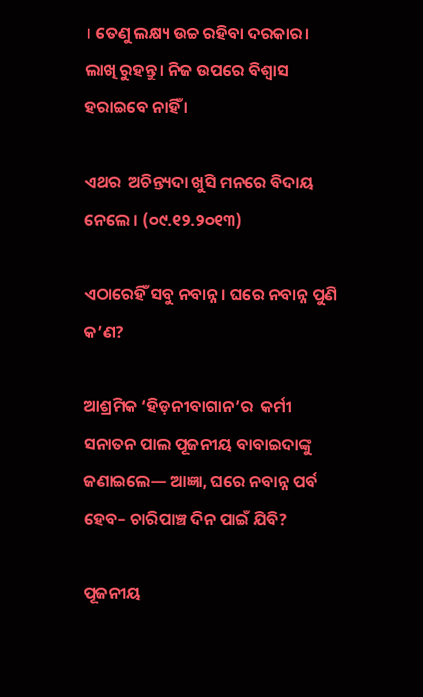। ତେଣୁ ଲକ୍ଷ୍ୟ ଉଚ୍ଚ ରହିବା ଦରକାର। ଲାଖି ରୁହନ୍ତୁ। ନିଜ ଉପରେ ବିଶ୍ୱାସ ହରାଇବେ ନାହିଁ ।

ଏଥର  ଅଚିନ୍ତ୍ୟଦା ଖୁସି ମନରେ ବିଦାୟ ନେଲେ । (୦୯.୧୨.୨୦୧୩)

ଏଠାରେହିଁ ସବୁ ନବାନ୍ନ । ଘରେ ନବାନ୍ନ ପୁଣି କ’ଣ?

ଆଶ୍ରମିକ ‘ହିଡ଼ନୀବାଗାନ’ର  କର୍ମୀ ସନାତନ ପାଲ ପୂଜନୀୟ ବାବାଇଦାଙ୍କୁ ଜଣାଇଲେ— ଆଜ୍ଞା, ଘରେ ନବାନ୍ନ ପର୍ବ ହେବ– ଚାରିପାଞ୍ଚ ଦିନ ପାଇଁ ଯିବି?

ପୂଜନୀୟ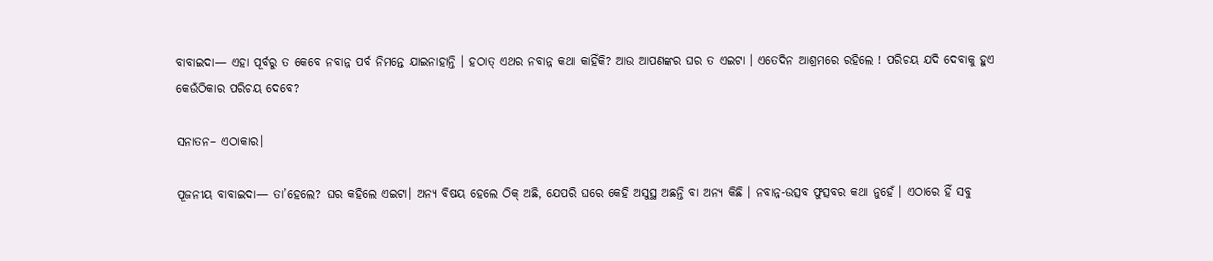ବାବାଇଦା— ଏହା ପୂର୍ବରୁ ତ କେବେ ନବାନ୍ନ ପର୍ବ ନିମନ୍ତେ ଯାଇନାହାନ୍ତି । ହଠାତ୍‌ ଏଥର ନବାନ୍ନ କଥା କାହିଁକି? ଆଉ ଆପଣଙ୍କର ଘର ତ ଏଇଟା । ଏତେଦିନ ଆଶ୍ରମରେ ରହିଲେ ! ପରିଚୟ ଯଦି ଦେବାକୁ ହୁଏ କେଉଁଠିକାର ପରିଚୟ ଦେବେ?

ସନାତନ– ଏଠାକାର।

ପୂଜନୀୟ ବାବାଇଦା— ତା’ହେଲେ? ଘର କହିଲେ ଏଇଟା। ଅନ୍ୟ ବିଷୟ ହେଲେ ଠିକ୍‌ ଅଛି, ଯେପରି ଘରେ କେହି ଅସୁସ୍ଥ ଅଛନ୍ତି ବା ଅନ୍ୟ କିଛି । ନବାନ୍ନ-ଉତ୍ସବ ଫୁତ୍ସବର କଥା ନୁହେଁ । ଏଠାରେ ହିଁ ସବୁ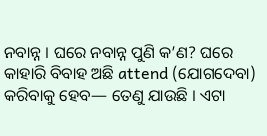ନବାନ୍ନ । ଘରେ ନବାନ୍ନ ପୁଣି କ’ଣ? ଘରେ କାହାରି ବିବାହ ଅଛି attend (ଯୋଗଦେବା) କରିବାକୁ ହେବ— ତେଣୁ ଯାଉଛି । ଏଟା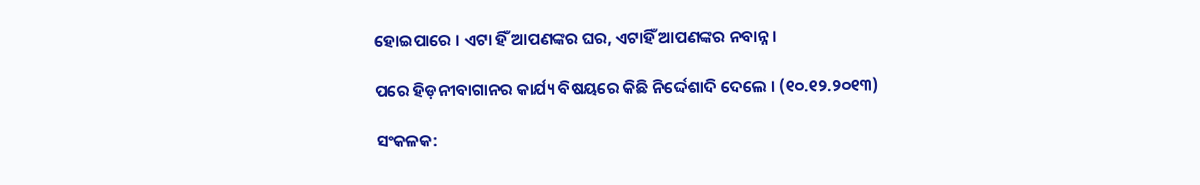ହୋଇପାରେ । ଏଟା ହିଁ ଆପଣଙ୍କର ଘର, ଏଟାହିଁ ଆପଣଙ୍କର ନବାନ୍ନ।

ପରେ ହିଡ଼ନୀବାଗାନର କାର୍ଯ୍ୟ ବିଷୟରେ କିଛି ନିର୍ଦ୍ଦେଶାଦି ଦେଲେ । (୧୦.୧୨.୨୦୧୩)

ସଂକଳକ: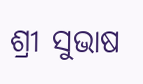ଶ୍ରୀ ସୁଭାଷ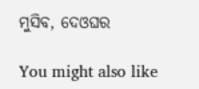ମୁସିବ, ଦେଓଘର

You might also like